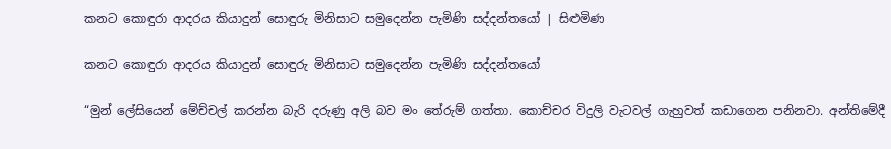කනට කොඳුරා ආදරය කියාදුන් සොඳුරු මිනිසාට සමුදෙන්න පැමිණි සද්දන්තයෝ | සිළුමිණ

කනට කොඳුරා ආදරය කියාදුන් සොඳුරු මිනිසාට සමුදෙන්න පැමිණි සද්දන්තයෝ

“මුන් ලේසියෙන් මේච්චල් කරන්න බැරි දරුණු අලි බව මං තේරුම් ගත්තා. කොච්චර විදුලි වැටවල් ගැහුවත් කඩාගෙන පනිනවා. අන්තිමේදී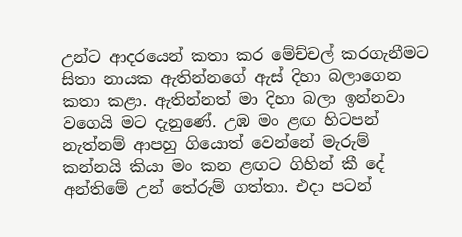උන්ට ආදරයෙන් කතා කර මේච්චල් කරගැනීමට සිතා නායක ඇතින්නගේ ඇස් දිහා බලාගෙන කතා කළා. ඇතින්නත් මා දිහා බලා ඉන්නවා වගෙයි මට දැනුණේ. උඹ මං ළඟ හිටපන් නැත්නම් ආපහු ගියොත් වෙන්නේ මැරුම් කන්නයි කියා මං කන ළඟට ගිහින් කී දේ අන්තිමේ උන් තේරුම් ගත්තා. එදා පටන්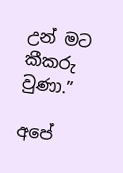උන් මට කීකරු වුණා.”

අපේ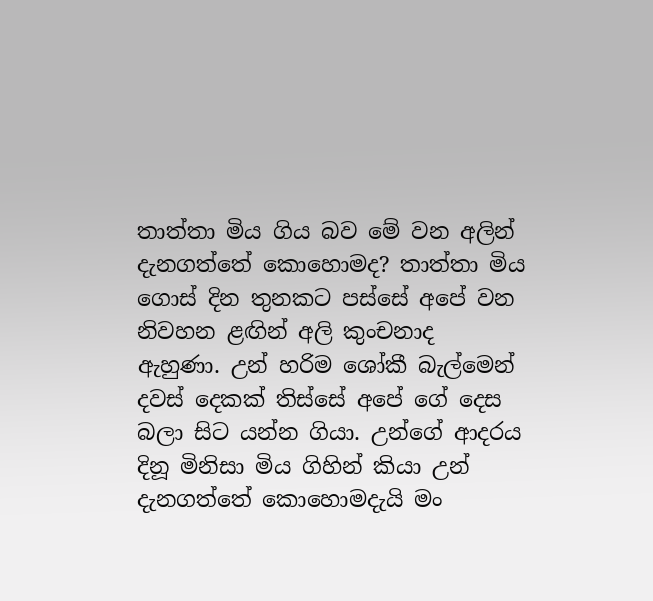තාත්තා මිය ගිය බව මේ වන අලින් දැනගත්තේ කොහොමද? තාත්තා මිය ගොස් දින තුනකට පස්සේ අපේ වන නිවහන ළඟින් අලි කුංචනාද ඇහුණා. උන් හරිම ශෝකී බැල්මෙන් දවස් දෙකක් තිස්සේ අපේ ගේ දෙස බලා සිට යන්න ගියා. උන්ගේ ආදරය දිනූ මිනිසා මිය ගිහින් කියා උන් දැනගත්තේ කොහොමදැයි මං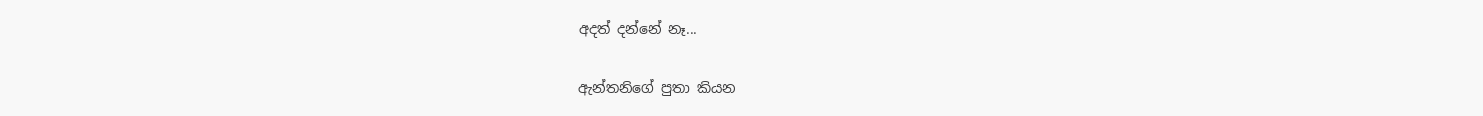අදත් දන්නේ නෑ...

ඇන්තනිගේ පුතා කියන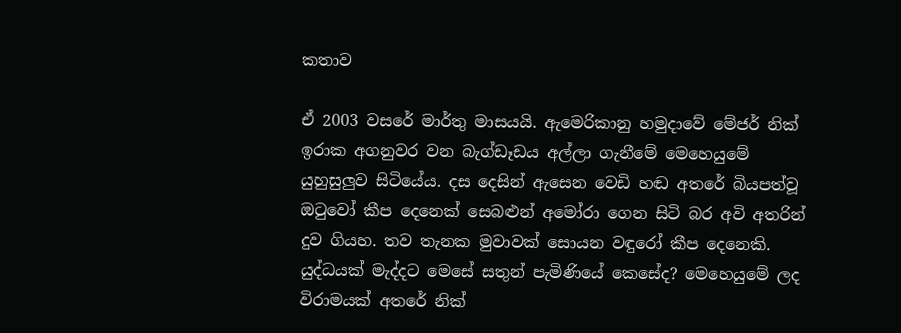කතාව

ඒ 2003 වසරේ මාර්තු මාසයයි. ඇමෙරිකානු හමුදාවේ මේජර් නික් ඉරාක අගනුවර වන බැග්ඩෑඩය අල්ලා ගැනීමේ මෙහෙයුමේ යුහුසුලුව සිටියේය. දස දෙසින් ඇසෙන වෙඩි හඬ අතරේ බියපත්වූ ඔටුවෝ කීප දෙනෙක් සෙබළුන් අමෝරා ගෙන සිටි බර අවි අතරින් දුව ගියහ. තව තැනක මුවාවක් සොයන වඳුරෝ කීප දෙනෙකි. යුද්ධයක් මැද්දට මෙසේ සතුන් පැමිණියේ කෙසේද? මෙහෙයුමේ ලද විරාමයක් අතරේ නික්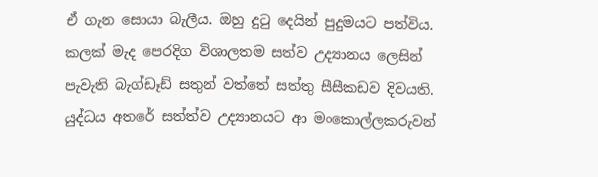ඒ ගැන සොයා බැලීය. ඔහු දුටු දෙයින් පුදුමයට පත්විය. කලක් මැද පෙරදිග විශාලතම සත්ව උද්‍යානය ලෙසින් පැවැති බැග්ඩෑඩ් සතුන් වත්තේ සත්තු සීසීකඩව දිවයති. යුද්ධය අතරේ සත්ත්ව උද්‍යානයට ආ මංකොල්ලකරුවන්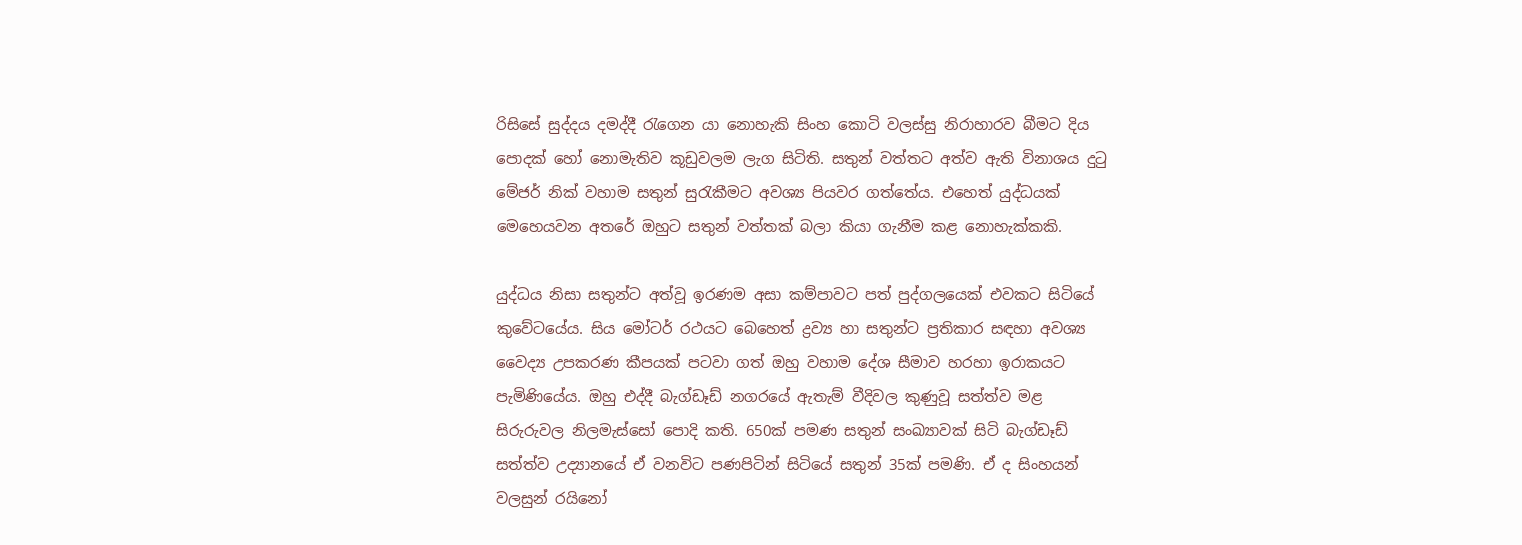රිසිසේ සුද්දය දමද්දී රැගෙන යා නොහැකි සිංහ කොටි වලස්සු නිරාහාරව බීමට දිය පොදක් හෝ නොමැතිව කූඩුවලම ලැග සිටිති. සතුන් වත්තට අත්ව ඇති විනාශය දුටු මේජර් නික් වහාම සතුන් සුරැකීමට අවශ්‍ය පියවර ගත්තේය. එහෙත් යුද්ධයක් මෙහෙයවන අතරේ ඔහුට සතුන් වත්තක් බලා කියා ගැනීම කළ නොහැක්කකි.

යුද්ධය නිසා සතුන්ට අත්වූ ඉරණම අසා කම්පාවට පත් පුද්ගලයෙක් එවකට සිටියේ කුවේටයේය. සිය මෝටර් රථයට බෙහෙත් ද්‍රව්‍ය හා සතුන්ට ප්‍රතිකාර සඳහා අවශ්‍ය වෛද්‍ය උපකරණ කීපයක් පටවා ගත් ඔහු වහාම දේශ සීමාව හරහා ඉරාකයට පැමිණියේය. ඔහු එද්දී බැග්ඩෑඩ් නගරයේ ඇතැම් වීදිවල කුණුවූ සත්ත්ව මළ සිරුරුවල නිලමැස්සෝ පොදි කති. 650ක් පමණ සතුන් සංඛ්‍යාවක් සිටි බැග්ඩෑඩ් සත්ත්ව උද්‍යානයේ ඒ වනවිට පණපිටින් සිටියේ සතුන් 35ක් පමණි. ඒ ද සිංහයන් වලසුන් රයිනෝ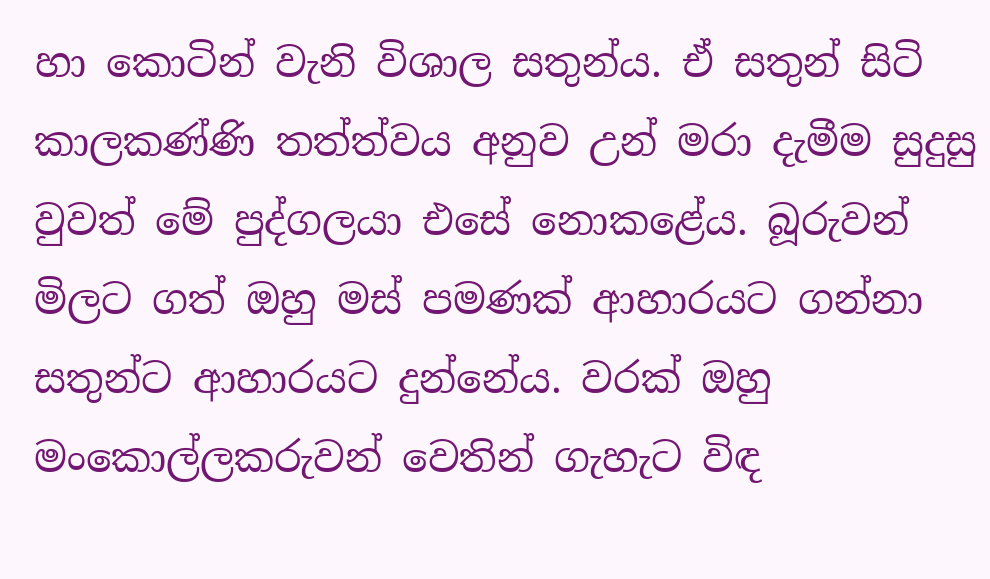හා කොටින් වැනි විශාල සතුන්ය. ඒ සතුන් සිටි කාලකණ්ණි තත්ත්වය අනුව උන් මරා දැමීම සුදුසු වුවත් මේ පුද්ගලයා එසේ නොකළේය. බූරුවන් මිලට ගත් ඔහු මස් පමණක් ආහාරයට ගන්නා සතුන්ට ආහාරයට දුන්නේය. වරක් ඔහු මංකොල්ලකරුවන් වෙතින් ගැහැට විඳ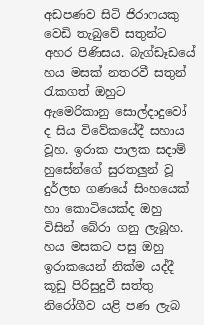අඩපණව සිටි ජිරාෆයකු වෙඩි තැබුවේ සතුන්ට අහර පිණිසය. බැග්ඩෑඩයේ හය මසක් නතරවී සතුන් රැකගත් ඔහුට ඇමෙරිකානු සොල්දාදුවෝ ද සිය විවේකයේදී සහාය වූහ. ඉරාක පාලක සදාම් හුසේන්ගේ සුරතලුන් වූ දුර්ලභ ගණයේ සිංහයෙක් හා කොටියෙක්ද ඔහු විසින් බේරා ගනු ලැබූහ. හය මසකට පසු ඔහු ඉරාකයෙන් නික්ම යද්දී කූඩු පිරිසුදුවී සත්තු නිරෝගීව යළි පණ ලැබ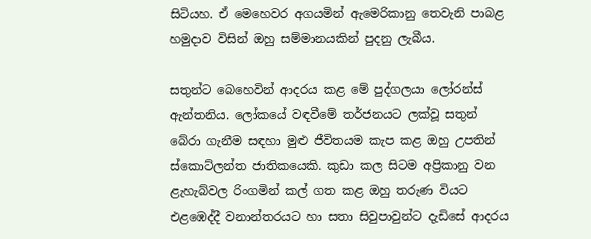සිටියහ. ඒ මෙහෙවර අගයමින් ඇමෙරිකානු තෙවැනි පාබළ හමුදාව විසින් ඔහු සම්මානයකින් පුදනු ලැබීය.

සතුන්ට බෙහෙවින් ආදරය කළ මේ පුද්ගලයා ලෝරන්ස් ඇන්තනිය. ලෝකයේ වඳවීමේ තර්ජනයට ලක්වූ සතුන් බේරා ගැනීම සඳහා මුළු ජීවිතයම කැප කළ ඔහු උපතින් ස්කොට්ලන්ත ජාතිකයෙකි. කුඩා කල සිටම අප්‍රිකානු වන ළැහැබ්වල රිංගමින් කල් ගත කළ ඔහු තරුණ වියට එළඹෙද්දී වනාන්තරයට හා සතා සිවුපාවුන්ට දැඩිසේ ආදරය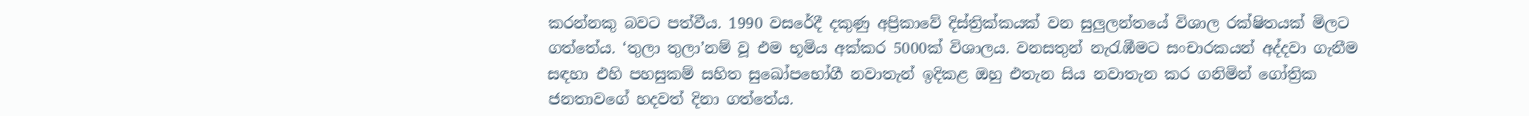කරන්නකු බවට පත්වීය. 1990 වසරේදී දකුණු අප්‍රිකාවේ දිස්ත්‍රික්කයක් වන සුලුලන්තයේ විශාල රක්ෂිතයක් මිලට ගත්තේය. ‘තුලා තුලා’නම් වූ එම භූමිය අක්කර 5000ක් විශාලය. වනසතුන් නැරැඹීමට සංචාරකයන් අද්දවා ගැනීම සඳහා එහි පහසුකම් සහිත සුඛෝපභෝගී නවාතැන් ඉදිකළ ඔහු එතැන සිය නවාතැන කර ගනිමින් ගෝත්‍රික ජනතාවගේ හදවත් දිනා ගත්තේය.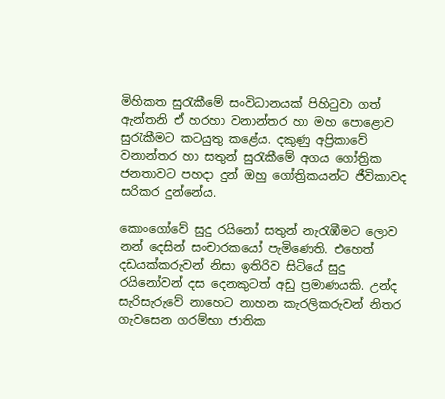මිහිකත සුරැකීමේ සංවිධානයක් පිහිටුවා ගත් ඇන්තනි ඒ හරහා වනාන්තර හා මහ පො‍ළොව සුරැකීමට කටයුතු කළේය. දකුණු අප්‍රිකාවේ වනාන්තර හා සතුන් සුරැකීමේ අගය ගෝත්‍රික ජනතාවට පහදා දුන් ඔහු ගෝත්‍රිකයන්ට ජීවිකාවද සරිකර දුන්නේය.

කොංගෝවේ සුදු රයිනෝ සතුන් නැරැඹීමට ලොව නන් දෙසින් සංචාරකයෝ පැමිණෙති. එහෙත් දඩයක්කරුවන් නිසා ඉතිරිව සිටියේ සුදු රයිනෝවන් දස දෙනකුටත් අඩු ප්‍රමාණයකි. උන්ද සැරිසැරුවේ නාහෙට නාහන කැරලිකරුවන් නිතර ගැවසෙන ගරම්භා ජාතික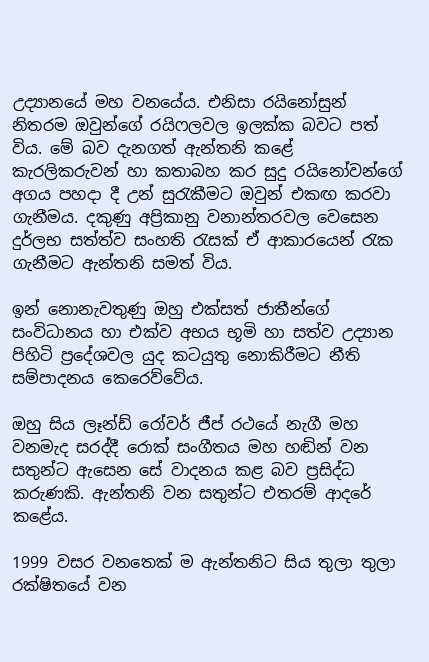උද්‍යානයේ මහ වනයේය. එනිසා රයිනෝසුන් නිතරම ඔවුන්ගේ රයිෆලවල ඉලක්ක බවට පත් විය. මේ බව දැනගත් ඇන්තනි කළේ කැරලිකරුවන් හා කතාබහ කර සුදු රයිනෝවන්ගේ අගය පහදා දී උන් සුරැකීමට ඔවුන් එකඟ කරවා ගැනීමය. දකුණු අප්‍රිකානු වනාන්තරවල වෙසෙන දුර්ලභ සත්ත්ව සංහති රැසක් ඒ ආකාරයෙන් රැක ගැනීමට ඇන්තනි සමත් විය.

ඉන් නොනැවතුණු ඔහු එක්සත් ජාතීන්ගේ සංවිධානය හා එක්ව අභය භූමි හා සත්ව උද්‍යාන පිහිටි ප්‍රදේශවල යුද කටයුතු නොකිරීමට නීති සම්පාදනය කෙරෙව්වේය.

ඔහු සිය ලෑන්ඩ් රෝවර් ජීප් රථයේ නැගී මහ වනමැද සරද්දී රොක් සංගීතය මහ හඬින් වන සතුන්ට ඇසෙන සේ වාදනය කළ බව ප්‍රසිද්ධ කරුණකි. ඇන්තනි වන සතුන්ට එතරම් ආදරේ කළේය.

1999 වසර වනතෙක් ම ඇන්තනිට සිය තුලා තුලා රක්ෂිතයේ වන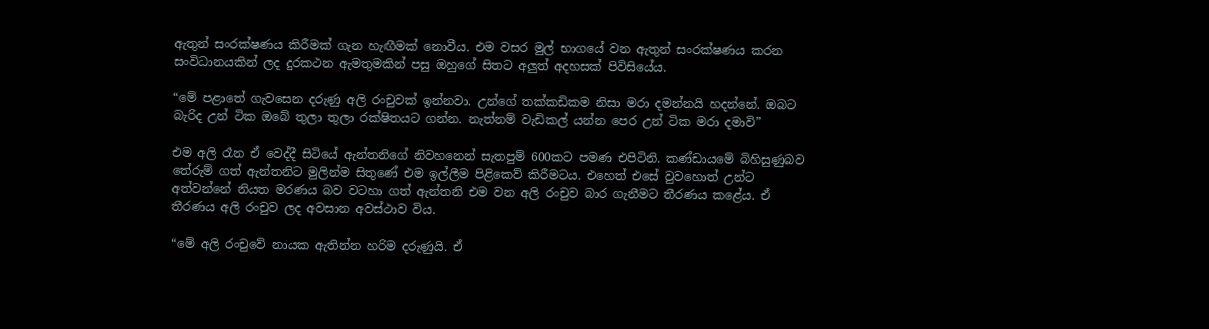ඇතුන් සංරක්ෂණය කිරීමක් ගැන හැඟීමක් නොවීය. එම වසර මුල් භාගයේ වන ඇතුන් සංරක්ෂණය කරන සංවිධානයකින් ලද දුරකථන ඇමතුමකින් පසු ඔහුගේ සිතට අලුත් අදහසක් පිවිසියේය.

“මේ පළාතේ ගැවසෙන දරුණු අලි රංචුවක් ඉන්නවා. උන්ගේ තක්කඩිකම නිසා මරා දමන්නයි හදන්නේ. ඔබට බැරිද උන් ටික ඔබේ තුලා තුලා රක්ෂිතයට ගන්න. නැත්නම් වැඩිකල් යන්න පෙර උන් ටික මරා දමාවි”

එම අලි රෑන ඒ වෙද්දී සිටියේ ඇන්තනිගේ නිවහනෙන් සැතපුම් 600කට පමණ එපිටිනි. කණ්ඩායමේ බිහිසුණුබව තේරුම් ගත් ඇන්තනිට මුලින්ම සිතුණේ එම ඉල්ලීම පිළිකෙව් කිරීමටය. එහෙත් එසේ වුවහොත් උන්ට අත්වන්නේ නියත මරණය බව වටහා ගත් ඇන්තනි එම වන අලි රංචුව බාර ගැනීමට තීරණය කළේය. ඒ තීරණය අලි රංචුව ලද අවසාන අවස්ථාව විය.

“මේ අලි රංචුවේ නායක ඇතින්න හරිම දරුණුයි. ඒ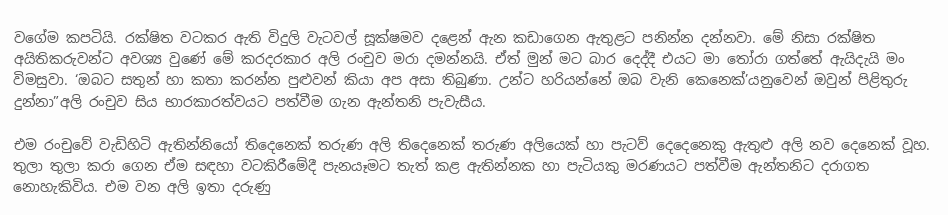වගේම කපටියි. රක්ෂිත වටකර ඇති විදුලි වැටවල් සූක්ෂමව දළෙන් ඇන කඩාගෙන ඇතුළට පනින්න දන්නවා. මේ නිසා රක්ෂිත අයිතිකරුවන්ට අවශ්‍ය වුණේ මේ කරදරකාර අලි රංචුව මරා දමන්නයි. ඒත් මුන් මට බාර දෙද්දී එයට මා තෝරා ගත්තේ ඇයිදැයි මං විමසුවා. ‘ඔබට සතුන් හා කතා කරන්න පුළුවන් කියා අප අසා තිබුණා. උන්ට හරියන්නේ ඔබ වැනි කෙනෙක්’යනුවෙන් ඔවුන් පිළිතුරු දුන්නා”අලි රංචුව සිය භාරකාරත්වයට පත්වීම ගැන ඇන්තනි පැවැසීය.

එම රංචුවේ වැඩිහිටි ඇතින්නියෝ තිදෙනෙක් තරුණ අලි තිදෙනෙක් තරුණ අලියෙක් හා පැටව් දෙදෙනෙකු ඇතුළු අලි නව දෙනෙක් වූහ. තුලා තුලා කරා ගෙන ඒම සඳහා වටකිරීමේදී පැනයෑමට තැත් කළ ඇතින්නක හා පැටියකු මරණයට පත්වීම ඇන්තනිට දරාගත නොහැකිවිය. එම වන අලි ඉතා දරුණු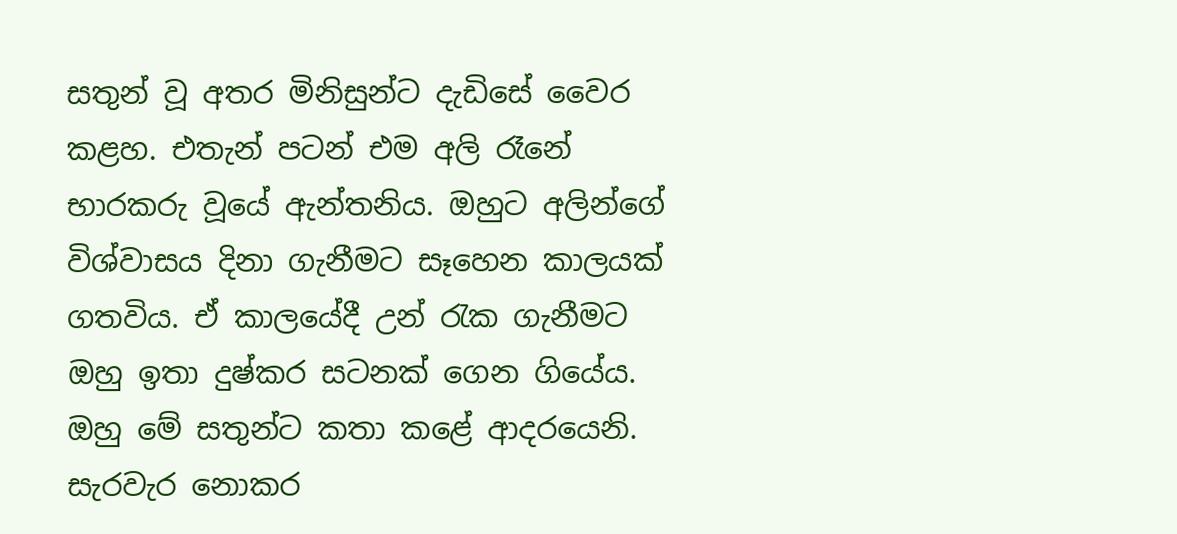සතුන් වූ අතර මිනිසුන්ට දැඩිසේ වෛර කළහ. එතැන් පටන් එම අලි රෑනේ භාරකරු වූයේ ඇන්තනිය. ඔහුට අලින්ගේ විශ්වාසය දිනා ගැනීමට සෑහෙන කාලයක් ගතවිය. ඒ කාලයේදී උන් රැක ගැනීමට ඔහු ඉතා දුෂ්කර සටනක් ගෙන ගියේය. ඔහු මේ සතුන්ට කතා කළේ ආදරයෙනි. සැරවැර නොකර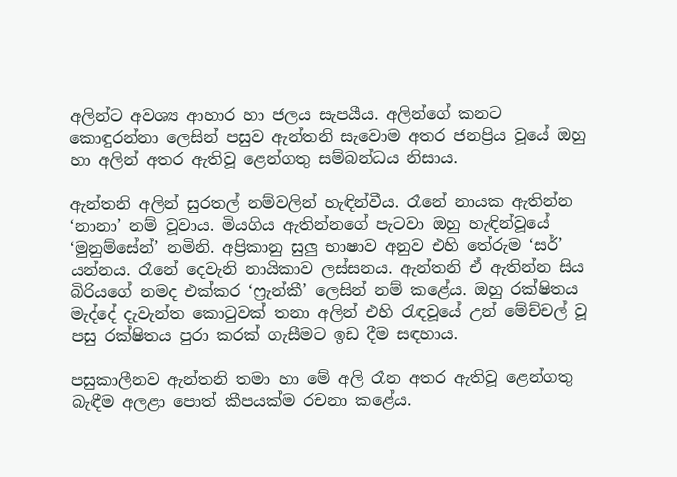අලින්ට අවශ්‍ය ආහාර හා ජලය සැපයීය. අලින්ගේ කනට කොඳුරන්නා ලෙසින් පසුව ඇන්තනි සැවොම අතර ජනප්‍රිය වූයේ ඔහු හා අලින් අතර ඇතිවූ ළෙන්ගතු සම්බන්ධය නිසාය.

ඇන්තනි අලින් සුරතල් නම්වලින් හැඳින්වීය. රෑනේ නායක ඇතින්න ‘නානා’ නම් වූවාය. මියගිය ඇතින්නගේ පැටවා ඔහු හැඳින්වූයේ ‘මුනුම්සේන්’ නමිනි. අප්‍රිකානු සුලු භාෂාව අනුව එහි තේරුම ‘සර්’ යන්නය. රෑනේ දෙවැනි නායිකාව ලස්සනය. ඇන්තනි ඒ ඇතින්න සිය බිරියගේ නමද එක්කර ‘ෆ්‍රැන්කී’ ලෙසින් නම් කළේය. ඔහු රක්ෂිතය මැද්දේ දැවැන්ත කොටුවක් තනා අලින් එහි රැඳවූයේ උන් මේච්චල් වූ පසු රක්ෂිතය පුරා කරක් ගැසීමට ඉඩ දීම සඳහාය.

පසුකාලීනව ඇන්තනි තමා හා මේ අලි රෑන අතර ඇතිවූ ළෙන්ගතු බැඳීම අලළා පොත් කීපයක්ම රචනා කළේය.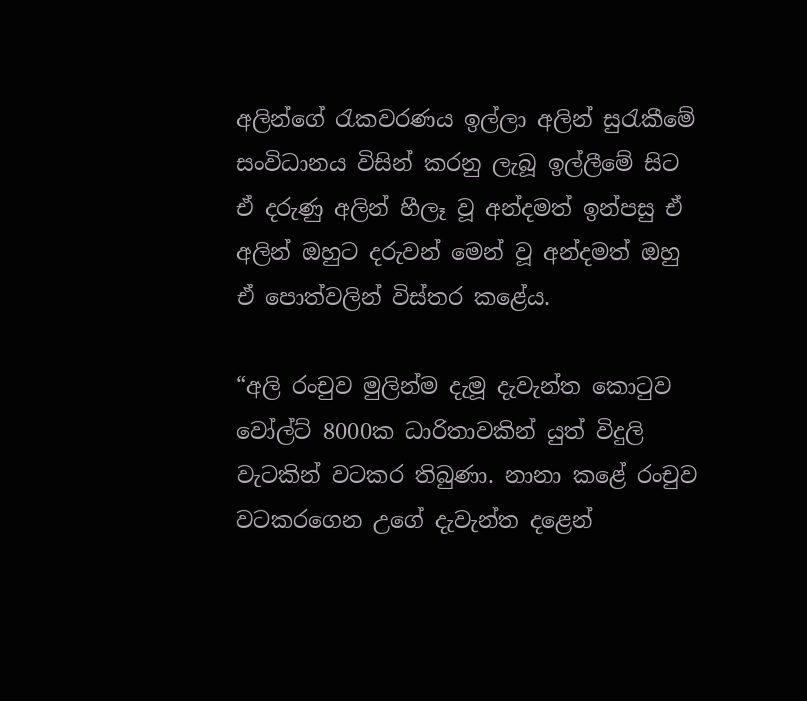අලින්ගේ රැකවරණය ඉල්ලා අලින් සුරැකීමේ සංවිධානය විසින් කරනු ලැබූ ඉල්ලීමේ සිට ඒ දරුණු අලින් හීලෑ වූ අන්දමත් ඉන්පසු ඒ අලින් ඔහුට දරුවන් මෙන් වූ අන්දමත් ඔහු ඒ පොත්වලින් විස්තර කළේය.

“අලි රංචුව මුලින්ම දැමූ දැවැන්ත කොටුව වෝල්ට් 8000ක ධාරිතාවකින් යුත් විදුලි වැටකින් වටකර තිබුණා. නානා කළේ රංචුව වටකරගෙන උගේ දැවැන්ත දළෙන්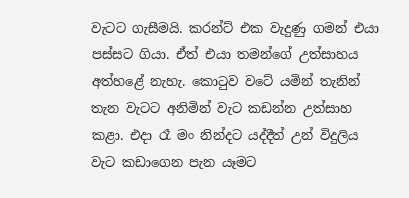වැටට ගැසීමයි. කරන්ට් එක වැදුණු ගමන් එයා පස්සට ගියා. ඒත් එයා තමන්ගේ උත්සාහය අත්හළේ නැහැ. කොටුව වටේ යමින් තැනින් තැන වැටට අනිමින් වැට කඩන්න උත්සාහ කළා. එදා රෑ මං නින්දට යද්දීත් උන් විදුලිය වැට කඩාගෙන පැන යෑමට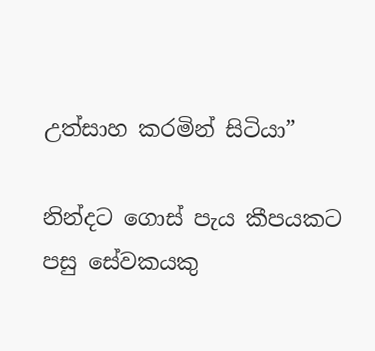උත්සාහ කරමින් සිටියා”

නින්දට ගොස් පැය කීපයකට පසු සේවකයකු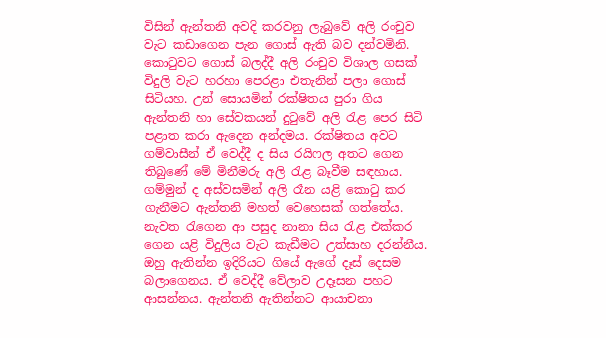විසින් ඇන්තනි අවදි කරවනු ලැබුවේ අලි රංචුව වැට කඩාගෙන පැන ගොස් ඇති බව දන්වමිනි. කොටුවට ගොස් බලද්දී අලි රංචුව විශාල ගසක් විදුලි වැට හරහා පෙරළා එතැනින් පලා ගොස් සිටියහ. උන් සොයමින් රක්ෂිතය පුරා ගිය ඇන්තනි හා සේවකයන් දුටුවේ අලි රැළ පෙර සිටි පළාත කරා ඇදෙන අන්දමය. රක්ෂිතය අවට ගම්වාසීන් ඒ වෙද්දී ද සිය රයිෆල අතට ගෙන තිබුණේ මේ මිනීමරු අලි රැළ බෑවීම සඳහාය. ගම්මුන් ද අස්වසමින් අලි රෑන යළි කොටු කර ගැනීමට ඇන්තනි මහත් වෙහෙසක් ගත්තේය. නැවත රැගෙන ආ පසුද නානා සිය රැළ එක්කර ගෙන යළි විදුලිය වැට කැඩීමට උත්සාහ දරන්නීය. ඔහු ඇතින්න ඉදිරියට ගියේ ඇගේ දෑස් දෙසම බලාගෙනය. ඒ වෙද්දී වේලාව උදෑසන පහට ආසන්නය. ඇන්තනි ඇතින්නට ආයාචනා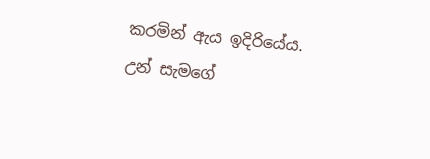කරමින් ඇය ඉදිරියේය. උන් සැමගේ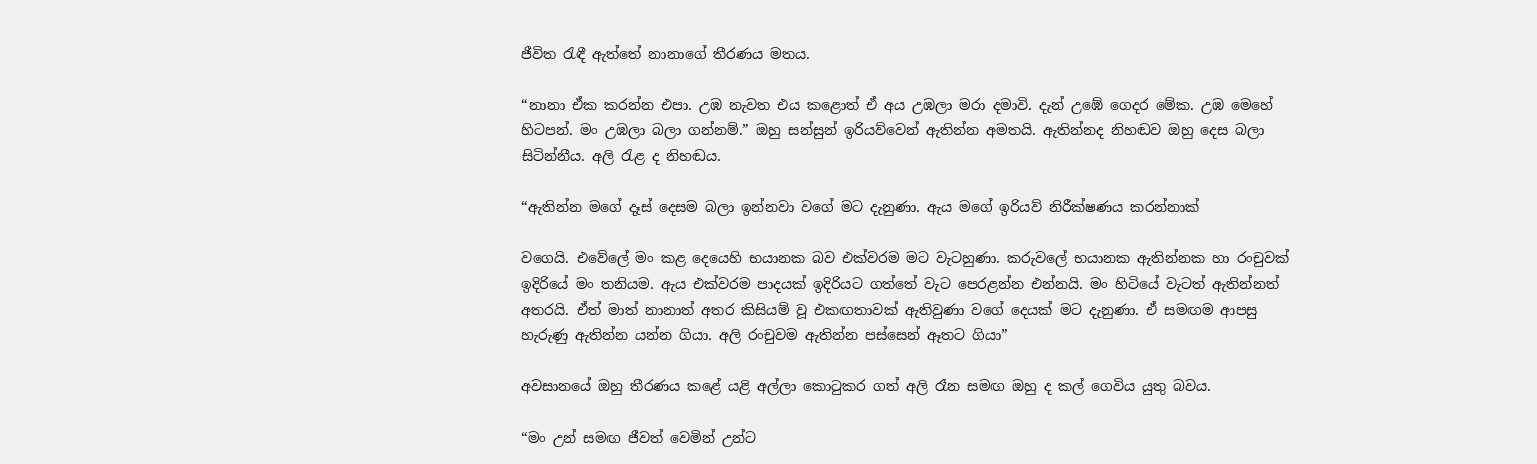ජීවිත රැඳී ඇත්තේ නානාගේ තීරණය මතය.

“නානා ඒක කරන්න එපා. උඹ නැවත එය කළොත් ඒ අය උඹලා මරා දමාවි. දැන් උඹේ ගෙදර මේක. උඹ මෙහේ හිටපන්. මං උඹලා බලා ගන්නම්.” ඔහු සන්සුන් ඉරියව්වෙන් ඇතින්න අමතයි. ඇතින්නද නිහඬව ඔහු දෙස බලා සිටින්නීය. අලි රැළ ද නිහඬය.

“ඇතින්න මගේ දෑස් දෙසම බලා ඉන්නවා වගේ මට දැනුණා. ඇය මගේ ඉරියව් නිරීක්ෂණය කරන්නාක්

වගෙයි. එවේලේ මං කළ දෙයෙහි භයානක බව එක්වරම මට වැටහුණා. කරුවලේ භයානක ඇතින්නක හා රංචුවක් ඉදිරියේ මං තනියම. ඇය එක්වරම පාදයක් ඉදිරියට ගත්තේ වැට පෙරළන්න එන්නයි. මං හිටියේ වැටත් ඇතින්නත් අතරයි. ඒත් මාත් නානාත් අතර කිසියම් වූ එකඟතාවක් ඇතිවුණා වගේ දෙයක් මට දැනුණා. ඒ සමඟම ආපසු හැරුණු ඇතින්න යන්න ගියා. අලි රංචුවම ඇතින්න පස්සෙන් ඈතට ගියා”

අවසානයේ ඔහු තීරණය කළේ යළි අල්ලා කොටුකර ගත් අලි රෑන සමඟ ඔහු ද කල් ගෙවිය යුතු බවය.

“මං උන් සමඟ ජීවත් වෙමින් උන්ට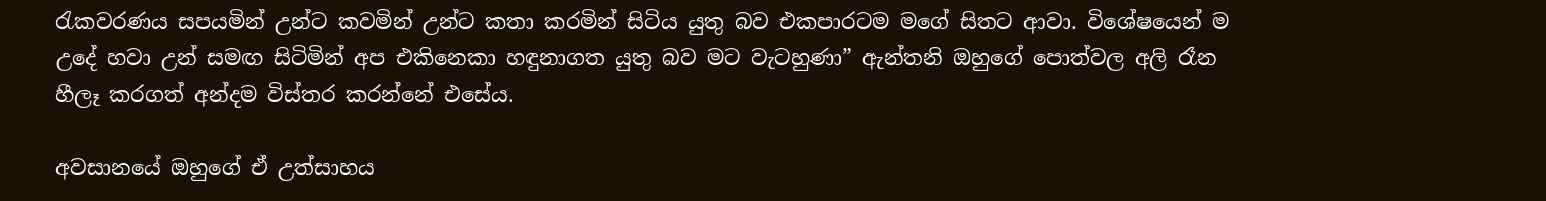රැකවරණය සපයමින් උන්ට කවමින් උන්ට කතා කරමින් සිටිය යුතු බව එකපාරටම මගේ සිතට ආවා. විශේෂයෙන් ම උදේ හවා උන් සමඟ සිටිමින් අප එකිනෙකා හඳුනාගත යුතු බව මට වැටහුණා” ඇන්තනි ඔහුගේ පොත්වල අලි රෑන හීලෑ කරගත් අන්දම විස්තර කරන්නේ එසේය.

අවසානයේ ඔහුගේ ඒ උත්සාහය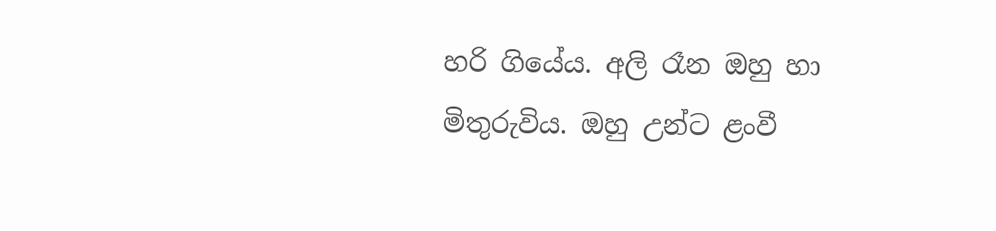හරි ගියේය. අලි රෑන ඔහු හා මිතුරුවිය. ඔහු උන්ට ළංවී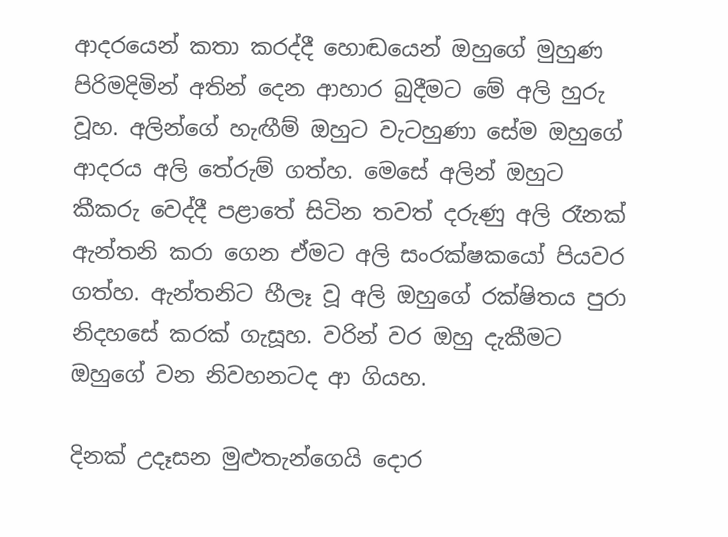ආදරයෙන් කතා කරද්දී හොඬයෙන් ඔහුගේ මුහුණ පිරිමදිමින් අතින් දෙන ආහාර බුදීමට මේ අලි හුරු වූහ. අලින්ගේ හැඟීම් ඔහුට වැටහුණා සේම ඔහුගේ ආදරය අලි තේරුම් ගත්හ. මෙසේ අලින් ඔහුට කීකරු වෙද්දී පළාතේ සිටින තවත් දරුණු අලි රෑනක් ඇන්තනි කරා ගෙන ඒමට අලි සංරක්ෂකයෝ පියවර ගත්හ. ඇන්තනිට හීලෑ වූ අලි ඔහුගේ රක්ෂිතය පුරා නිදහසේ කරක් ගැසූහ. වරින් වර ඔහු දැකීමට ඔහුගේ වන නිවහනටද ආ ගියහ.

දිනක් උදෑසන මුළුතැන්ගෙයි දොර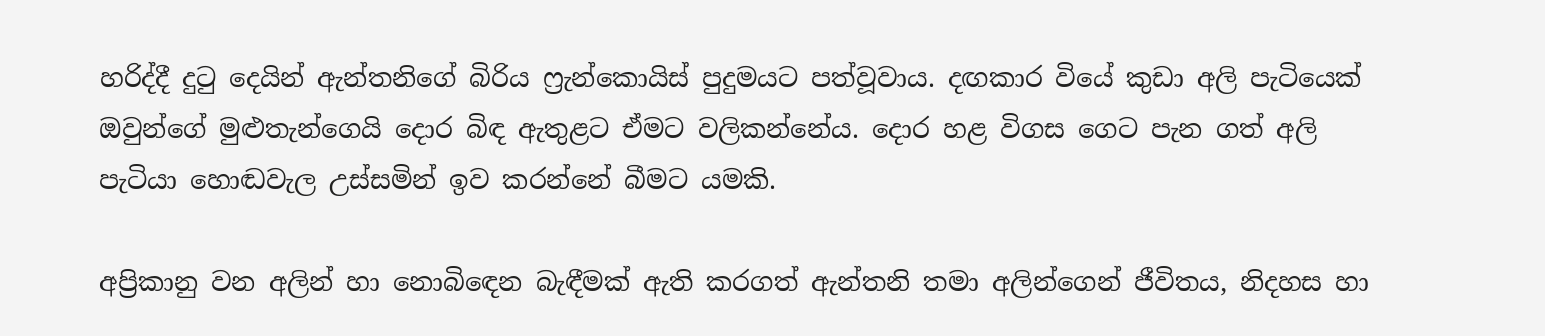හරිද්දී දුටු දෙයින් ඇන්තනිගේ බිරිය ෆ්‍රැන්කොයිස් පුදුමයට පත්වූවාය. දඟකාර වියේ කුඩා අලි පැටියෙක් ඔවුන්ගේ මුළුතැන්ගෙයි දොර බිඳ ඇතුළට ඒමට වලිකන්නේය. දොර හළ විගස ගෙට පැන ගත් අලි පැටියා හොඬවැල උස්සමින් ඉව කරන්නේ බීමට යමකි.

අප්‍රිකානු වන අලින් හා නොබිඳෙන බැඳීමක් ඇති කරගත් ඇන්තනි තමා අලින්ගෙන් ජීවිතය, නිදහස හා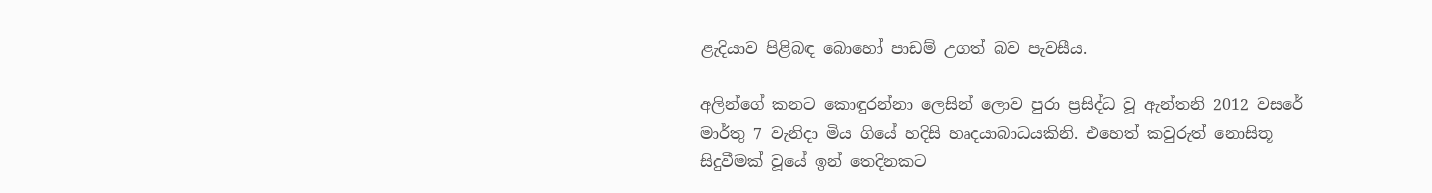ළැදියාව පිළිබඳ බොහෝ පාඩම් උගත් බව පැවසීය.

අලින්ගේ කනට කොඳුරන්නා ලෙසින් ලොව පුරා ප්‍රසිද්ධ වූ ඇන්තනි 2012 වසරේ මාර්තු 7 වැනිදා මිය ගියේ හදිසි හෘදයාබාධයකිනි. එහෙත් කවුරුත් නොසිතූ සිදුවීමක් වූයේ ඉන් තෙදිනකට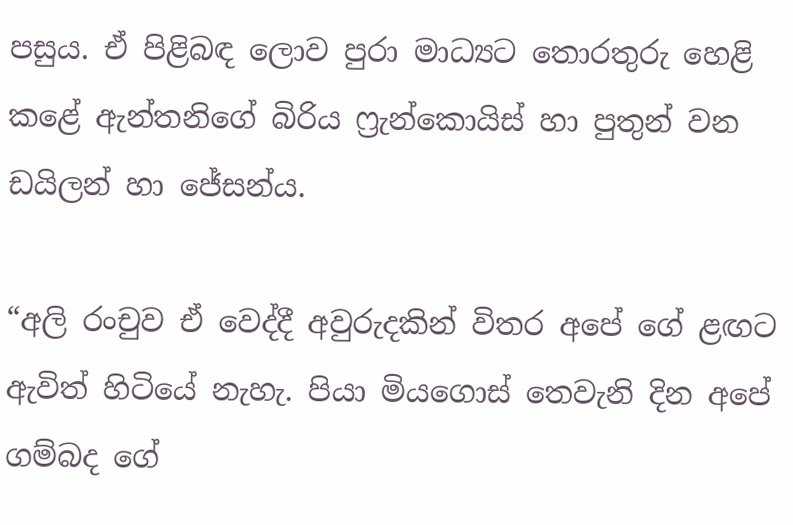පසුය. ඒ පිළිබඳ ලොව පුරා මාධ්‍යට තොරතුරු හෙළි කළේ ඇන්තනිගේ බිරිය ෆ්‍රැන්කොයිස් හා පුතුන් වන ඩයිලන් හා ජේසන්ය.

“අලි රංචුව ඒ වෙද්දී අවුරුදකින් විතර අපේ ගේ ළඟට ඇවිත් හිටියේ නැහැ. පියා මියගොස් තෙවැනි දින අපේ ගම්බද ගේ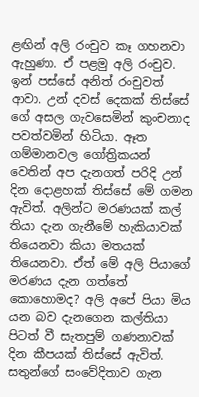ළඟින් අලි රංචුව කෑ ගහනවා ඇහුණා. ඒ පළමු අලි රංචුව. ඉන් පස්සේ අනිත් රංචුවත් ආවා. උන් දවස් දෙකක් තිස්සේ ගේ අසල ගැවසෙමින් කුංචනාද පවත්වමින් හිටියා. ඈත ගම්මානවල ගෝත්‍රිකයන් වෙතින් අප දැනගත් පරිදි උන් දින දොළහක් තිස්සේ මේ ගමන ඇවිත්. අලින්ට මරණයක් කල් තියා දැන ගැනීමේ හැකියාවක් තියෙනවා කියා මතයක් තියෙනවා. ඒත් මේ අලි පියාගේ මරණය දැන ගත්තේ කොහොමද? අලි අපේ පියා මිය යන බව දැනගෙන කල්තියා පිටත් වී සැතපුම් ගණනාවක් දින කීපයක් තිස්සේ ඇවිත්. සතුන්ගේ සංවේදිතාව ගැන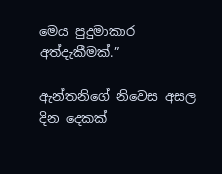මෙය පුදුමාකාර අත්දැකීමක්.”

ඇන්තනිගේ නිවෙස අසල දින දෙකක්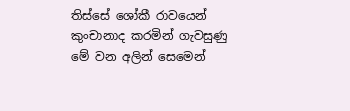තිස්සේ ශෝකී රාවයෙන් කුංචානාද කරමින් ගැවසුණු මේ වන අලින් සෙමෙන්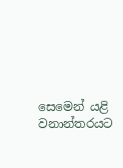සෙමෙන් යළි වනාන්තරයට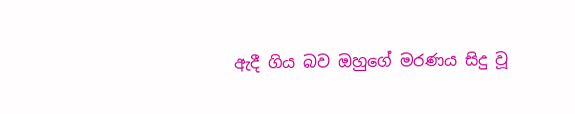ඇදී ගිය බව ඔහුගේ මරණය සිදු වූ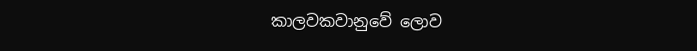කාලවකවානුවේ ‍ලොව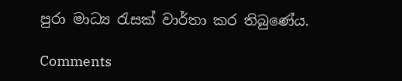පුරා මාධ්‍ය රැසක් වාර්තා කර තිබුණේය.

Comments